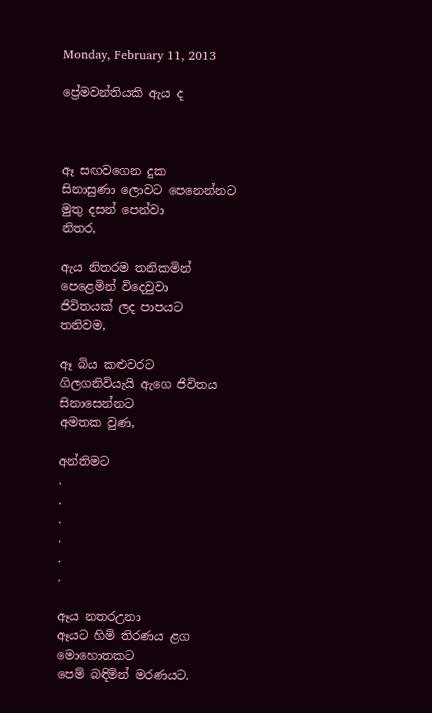Monday, February 11, 2013

ප්‍රේමවන්තියකි ඇය ද



ඈ සඟවගෙන දුක
සිනාසුණා ලොවට පෙනෙන්නට
මුතු දසන් පෙන්වා
නිතර,

ඇය නිතරම තනිකමින්
පෙළෙමින් විදෙවුවා
ජිවිතයක් ලද පාපයට
තනිවම,

ඈ බිය කළුවරට
ගිලගනිවියැයි ඇගෙ ජිවිතය
සිනාසෙන්නට
අමතක වුණ,

අන්තිමට
.
.
.
.
.
.

ඈය නතරඋනා
ඈයට හිමි තිරණය ළග
මොහොතකට
පෙම් බඳිමින් මරණයට.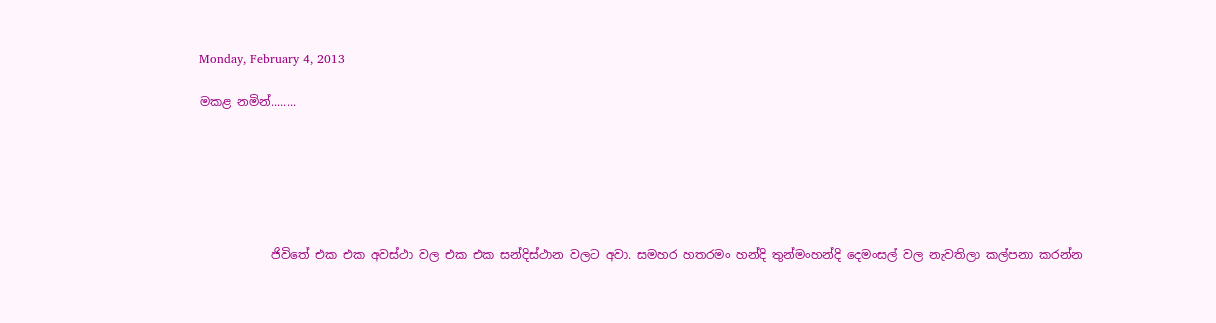Monday, February 4, 2013

මකළ නමින්........






            ජිවිතේ එක එක අවස්ථා වල එක එක සන්දිස්ථාන වලට අවා. සමහර හතරමං හන්දි තුන්මංහන්දි දෙමංසල් වල නැවතිලා කල්පනා කරන්න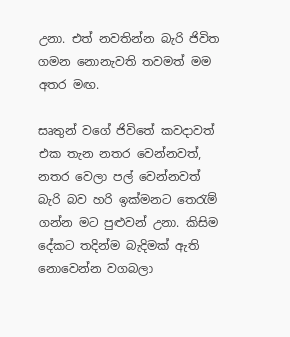උනා. එත් නවතින්න බැරි ජිවිත ගමන නොනැවති තවමත් මම අතර මඟ.

සෘතුන් වගේ ජිවිතේ කවදාවත් එක තැන නතර වෙන්නවත්, නතර වෙලා පල් වෙන්නවත් බැරි බව හරි ඉක්මනට තෙරැම් ගන්න මට පුළුවන් උනා. කිසිම දේකට තදින්ම බැදිමක් ඇති නොවෙන්න වගබලා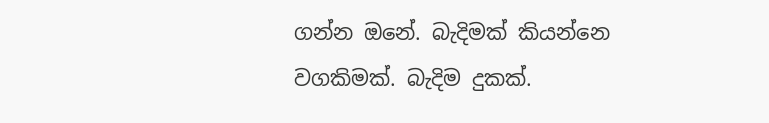ගන්න ඔනේ. බැදිමක් කියන්නෙ වගකිමක්. බැදිම දුකක්.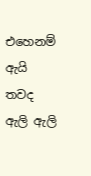එහෙනම් ඇයි තවද ඇලි ඇලි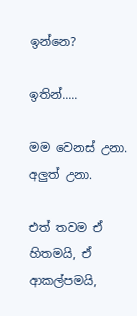ඉන්නෙ?

ඉතින්.....

මම වෙනස් උනා. අලුත් උනා.

එත් තවම ඒ හිතමයි, ඒ ආකල්පමයි,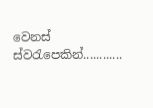වෙනස් ස්වරැපෙකින්............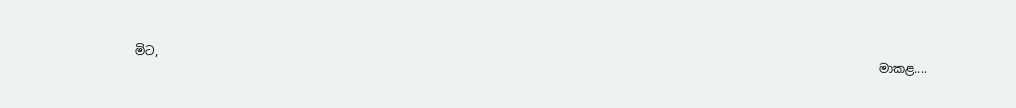මිට,
                                                                                                                            මාකළ....